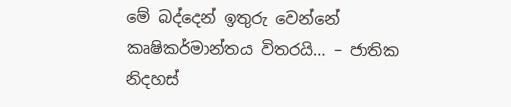මේ බද්දෙන් ඉතුරු වෙන්නේ කෘෂිකර්මාන්තය විතරයි… – ජාතික නිදහස්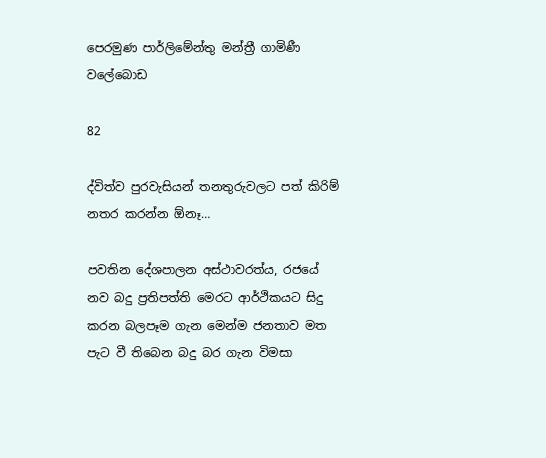පෙරමුණ පාර්ලිමේන්තු මන්ත්‍රී ගාමිණී වලේබොඩ

82

ද්විත්ව පුරවැසියන් තනතුරුවලට පත් කිරිම් නතර කරන්න ඕනෑ…

පවතින දේශපාලන අස්ථාවරත්ය, රජයේ නව බදු ප්‍රතිපත්ති මෙරට ආර්ථිකයට සිදු කරන බලපෑම ගැන මෙන්ම ජනතාව මත පැට වී තිබෙන බදු බර ගැන විමසා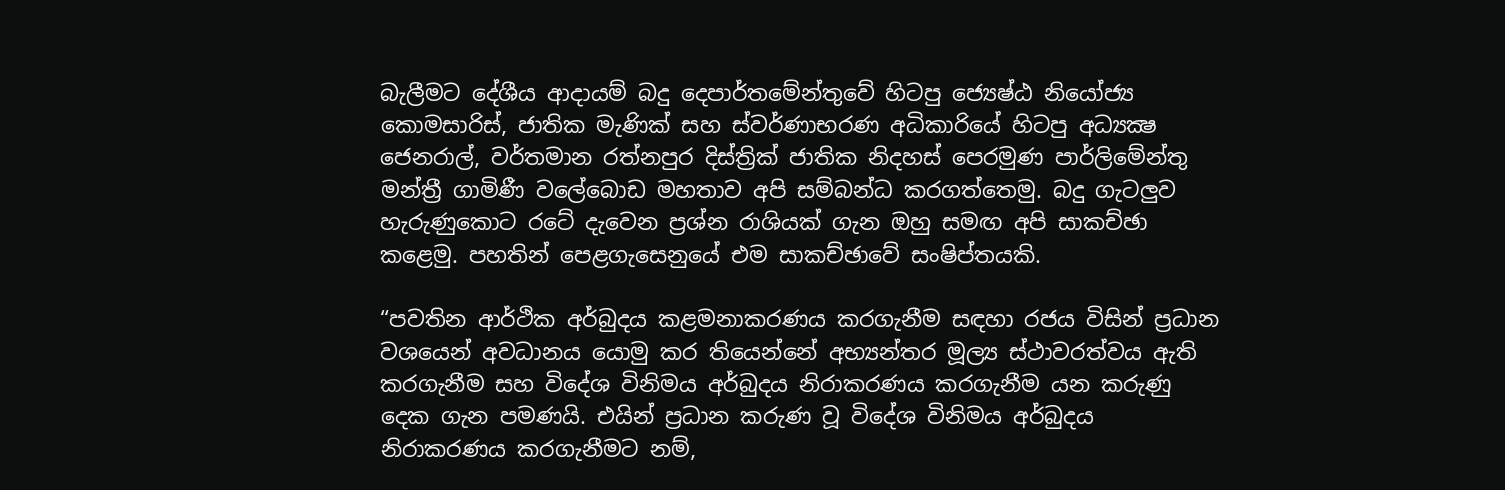බැලීමට දේශීය ආදායම් බදු දෙපාර්තමේන්තුවේ හිටපු ජ්‍යෙෂ්ඨ නියෝජ්‍ය කොමසාරිස්, ජාතික මැණික් සහ ස්වර්ණාභරණ අධිකාරියේ හිටපු අධ්‍යක්‍ෂ ජෙනරාල්, වර්තමාන රත්නපුර දිස්ත්‍රික් ජාතික නිදහස් පෙරමුණ පාර්ලිමේන්තු මන්ත්‍රී ගාමිණී වලේබොඩ මහතාව අපි සම්බන්ධ කරගත්තෙමු. බදු ගැටලුව හැරුණුකොට රටේ දැවෙන ප්‍රශ්න රාශියක් ගැන ඔහු සමඟ අපි සාකච්ඡා කළෙමු. පහතින් පෙළගැසෙනුයේ එම සාකච්ඡාවේ සංෂිප්තයකි.

“පවතින ආර්ථික අර්බුදය කළමනාකරණය කරගැනීම සඳහා රජය විසින් ප්‍රධාන වශයෙන් අවධානය යොමු කර තියෙන්නේ අභ්‍යන්තර මූල්‍ය ස්ථාවරත්වය ඇති කරගැනීම සහ විදේශ විනිමය අර්බුදය නිරාකරණය කරගැනීම යන කරුණු දෙක ගැන පමණයි. එයින් ප්‍රධාන කරුණ වූ විදේශ විනිමය අර්බුදය නිරාකරණය කරගැනීමට නම්,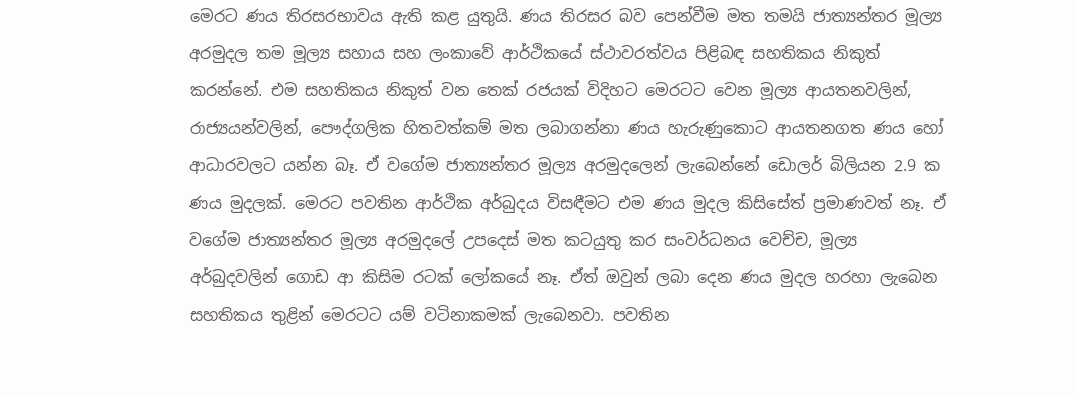මෙරට ණය තිරසරභාවය ඇති කළ යුතුයි. ණය තිරසර බව පෙන්වීම මත තමයි ජාත්‍යන්තර මූල්‍ය අරමුදල තම මූල්‍ය සහාය සහ ලංකාවේ ආර්ථිකයේ ස්ථාවරත්වය පිළිබඳ සහතිකය නිකුත් කරන්නේ. එම සහතිකය නිකුත් වන තෙක් රජයක් විදිහට මෙරටට වෙන මූල්‍ය ආයතනවලින්, රාජ්‍යයන්වලින්, පෞද්ගලික හිතවත්කම් මත ලබාගන්නා ණය හැරුණුකොට ආයතනගත ණය හෝ ආධාරවලට යන්න බෑ. ඒ වගේම ජාත්‍යන්තර මූල්‍ය අරමුදලෙන් ලැබෙන්නේ ඩොලර් බිලියන 2.9 ක ණය මුදලක්. මෙරට පවතින ආර්ථික අර්බුදය විසඳීමට එම ණය මුදල කිසිසේත් ප්‍රමාණවත් නෑ. ඒ වගේම ජාත්‍යන්තර මූල්‍ය අරමුදලේ උපදෙස් මත කටයුතු කර සංවර්ධනය වෙච්ච, මූල්‍ය අර්බුදවලින් ගොඩ ආ කිසිම රටක් ලෝකයේ නෑ. ඒත් ඔවුන් ලබා දෙන ණය මුදල හරහා ලැබෙන සහතිකය තුළින් මෙරටට යම් වටිනාකමක් ලැබෙනවා. පවතින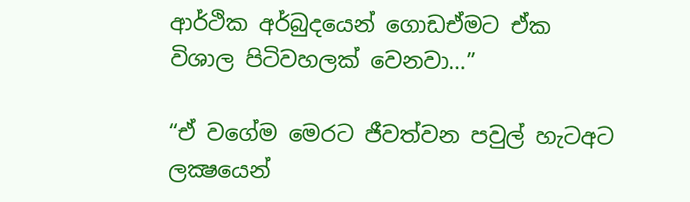ආර්ථික අර්බුදයෙන් ගොඩඒමට ඒක විශාල පිටිවහලක් වෙනවා…”

“ඒ වගේම මෙරට ජීවත්වන පවුල් හැටඅට ලක්‍ෂයෙන්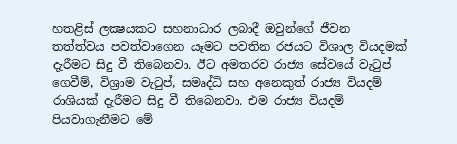හතළිස් ලක්‍ෂයකට සහනාධාර ලබාදී ඔවුන්ගේ ජීවන තත්ත්වය පවත්වාගෙන යෑමට පවතින රජයට විශාල වියදමක් දැරීමට සිදු වී තිබෙනවා. ඊට අමතරව රාජ්‍ය සේවයේ වැටුප් ගෙවීම්, විශ්‍රාම වැටුප්, සමෘද්ධි සහ අනෙකුත් රාජ්‍ය වියදම් රාශියක් දැරීමට සිදු වී තිබෙනවා. එම රාජ්‍ය වියදම් පියවාගැනීමට මේ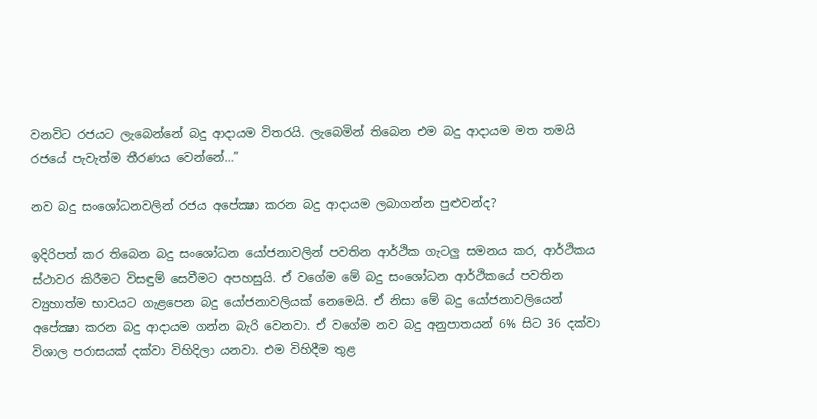වනවිට රජයට ලැබෙන්නේ බදු ආදායම විතරයි. ලැබෙමින් තිබෙන එම බදු ආදායම මත තමයි රජයේ පැවැත්ම තීරණය වෙන්නේ…”

නව බදු සංශෝධනවලින් රජය අපේක්‍ෂා කරන බදු ආදායම ලබාගන්න පුළුවන්ද?

ඉදිරිපත් කර තිබෙන බදු සංශෝධන යෝජනාවලින් පවතින ආර්ථික ගැටලු සමනය කර, ආර්ථිකය ස්ථාවර කිරීමට විසඳුම් සෙවීමට අපහසුයි. ඒ වගේම මේ බදු සංශෝධන ආර්ථිකයේ පවතින ව්‍යුහාත්ම භාවයට ගැළපෙන බදු යෝජනාවලියක් නෙමෙයි. ඒ නිසා මේ බදු යෝජනාවලියෙන් අපේක්‍ෂා කරන බදු ආදායම ගන්න බැරි වෙනවා. ඒ වගේම නව බදු අනුපාතයන් 6% සිට 36 දක්වා විශාල පරාසයක් දක්වා විහිදිලා යනවා. එම විහිදීම තුළ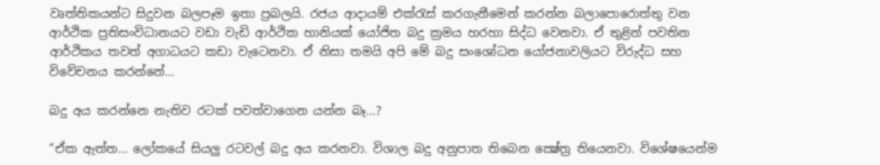වෘත්තිකයන්ට සිදුවන බලපෑම ඉතා ප්‍රබලයි. රජය ආදායම් එක්රැස් කරගැනීමෙන් කරන්න බලාපොරොත්තු වන ආර්ථික ප්‍රතිසංවිධානයට වඩා වැඩි ආර්ථික හානියක් යෝජිත බදු ක්‍රමය හරහා සිද්ධ වෙනවා. ඒ තුළින් පවතින ආර්ථිකය තවත් අගාධයට කඩා වැටෙනවා. ඒ නිසා තමයි අපි මේ බදු සංශෝධන යෝජනාවලියට විරුද්ධ සහ විවේචනය කරන්නේ…

බදු අය කරන්නෙ නැතිව රටක් පවත්වාගෙන යන්න බෑ…?

“ඒක ඇත්ත… ලෝකයේ සියලු රටවල් බදු අය කරනවා. විශාල බදු අනුපාත තිබෙන ක්‍ෂේත්‍ර තියෙනවා. විශේෂයෙන්ම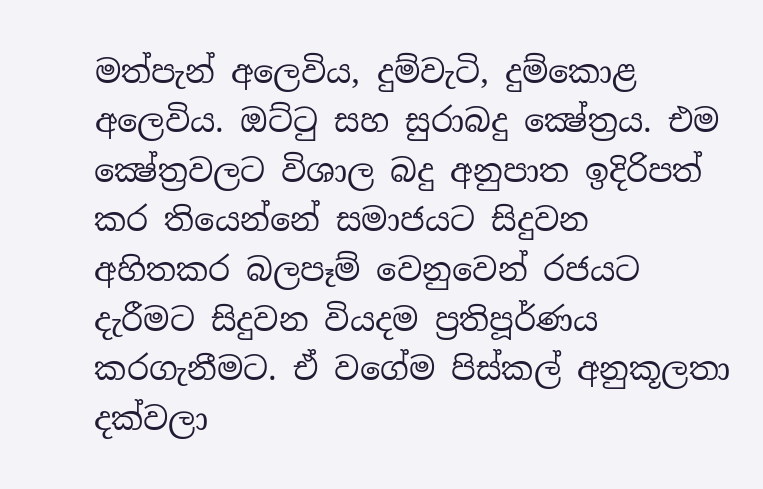මත්පැන් අලෙවිය, දුම්වැටි, දුම්කොළ අලෙවිය. ඔට්ටු සහ සුරාබදු ක්‍ෂේත්‍රය. එම ක්‍ෂේත්‍රවලට විශාල බදු අනුපාත ඉදිරිපත් කර තියෙන්නේ සමාජයට සිදුවන අහිතකර බලපෑම් වෙනුවෙන් රජයට දැරීමට සිදුවන වියදම ප්‍රතිපූර්ණය කරගැනීමට. ඒ වගේම පිස්කල් අනුකූලතා දක්වලා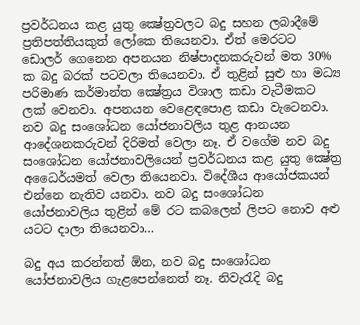ප්‍රවර්ධනය කළ යුතු ක්‍ෂේත්‍රවලට බදු සහන ලබාදීමේ ප්‍රතිපත්තියකුත් ලෝකෙ තියෙනවා. ඒත් මෙරටට ඩොලර් ගෙනෙන අපනයන නිෂ්පාදනකරුවන් මත 30% ක බදු බරක් පටවලා තියෙනවා. ඒ තුළින් සුළු හා මධ්‍ය පරිමාණ කර්මාන්ත ක්‍ෂේත්‍රය විශාල කඩා වැටීමකට ලක් වෙනවා. අපනයන වෙළෙඳපොළ කඩා වැටෙනවා. නව බදු සංශෝධන යෝජනාවලිය තුළ ආනයන ආදේශනකරුවන් දිරිමත් වෙලා නෑ. ඒ වගේම නව බදු සංශෝධන යෝජනාවලියෙන් ප්‍රවර්ධනය කළ යුතු ක්‍ෂේත්‍ර අධෛර්යමත් වෙලා තියෙනවා. විදේශීය ආයෝජකයන් එන්නෙ නැතිව යනවා. නව බදු සංශෝධන යෝජනාවලිය තුළින් මේ රට කබලෙන් ලිපට නොව අළු යටට දාලා තියෙනවා…

බදු අය කරන්නත් ඕන, නව බදු සංශෝධන යෝජනාවලිය ගැළපෙන්නෙත් නෑ. නිවැරැදි බදු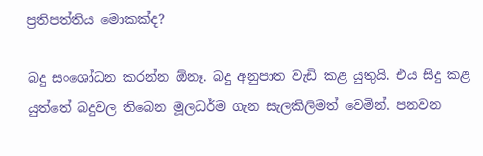ප්‍රතිපත්තිය මොකක්ද?

බදු සංශෝධන කරන්න ඕනෑ. බදු අනුපාත වැඩි කළ යුතුයි. එය සිදු කළ යුත්තේ බදුවල තිබෙන මූලධර්ම ගැන සැලකිලිමත් වෙමින්. පනවන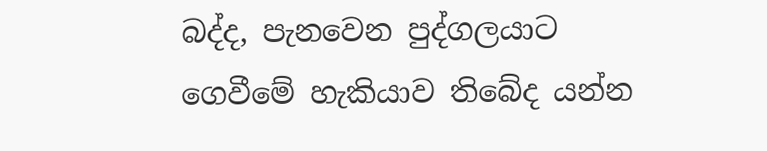බද්ද, පැනවෙන පුද්ගලයාට ගෙවීමේ හැකියාව තිබේද යන්න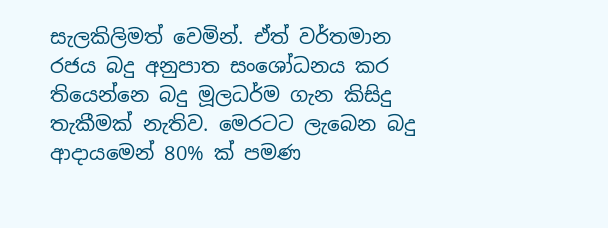සැලකිලිමත් වෙමින්. ඒත් වර්තමාන රජය බදු අනුපාත සංශෝධනය කර තියෙන්නෙ බදු මූලධර්ම ගැන කිසිදු තැකීමක් නැතිව. මෙරටට ලැබෙන බදු ආදායමෙන් 80% ක් පමණ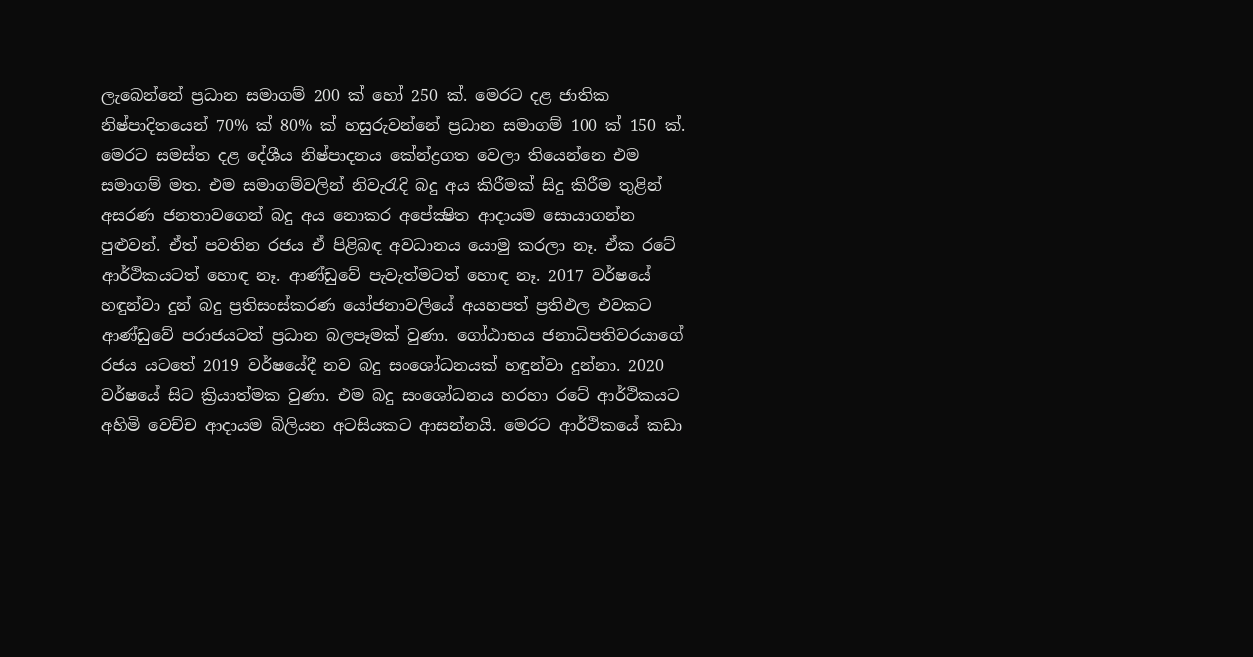ලැබෙන්නේ ප්‍රධාන සමාගම් 200 ක් හෝ 250 ක්. මෙරට දළ ජාතික නිෂ්පාදිතයෙන් 70% ක් 80% ක් හසුරුවන්නේ ප්‍රධාන සමාගම් 100 ක් 150 ක්. මෙරට සමස්ත දළ දේශීය නිෂ්පාදනය කේන්ද්‍රගත වෙලා තියෙන්නෙ එම සමාගම් මත. එම සමාගම්වලින් නිවැරැදි බදු අය කිරීමක් සිදු කිරීම තුළින් අසරණ ජනතාවගෙන් බදු අය නොකර අපේක්‍ෂිත ආදායම සොයාගන්න පුළුවන්. ඒත් පවතින රජය ඒ පිළිබඳ අවධානය යොමු කරලා නෑ. ඒක රටේ ආර්ථිකයටත් හොඳ නෑ. ආණ්ඩුවේ පැවැත්මටත් හොඳ නෑ. 2017 වර්ෂයේ හඳුන්වා දුන් බදු ප්‍රතිසංස්කරණ යෝජනාවලියේ අයහපත් ප්‍රතිඵල එවකට ආණ්ඩුවේ පරාජයටත් ප්‍රධාන බලපෑමක් වුණා. ගෝඨාභය ජනාධිපතිවරයාගේ රජය යටතේ 2019 වර්ෂයේදී නව බදු සංශෝධනයක් හඳුන්වා දුන්නා. 2020 වර්ෂයේ සිට ක්‍රියාත්මක වුණා. එම බදු සංශෝධනය හරහා රටේ ආර්ථිකයට අහිමි වෙච්ච ආදායම බිලියන අටසියකට ආසන්නයි. මෙරට ආර්ථිකයේ කඩා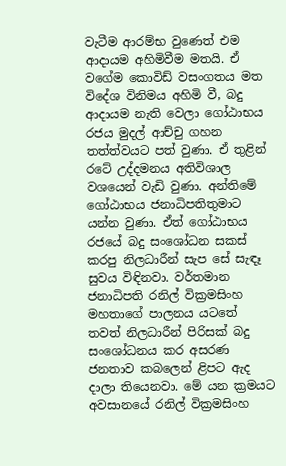වැටීම ආරම්භ වුණෙත් එම ආදායම අහිමිවීම මතයි. ඒ වගේම කොවිඩ් වසංගතය මත විදේශ විනිමය අහිමි වී, බදු ආදායම නැති වෙලා ගෝඨාභය රජය මුදල් ආච්චු ගහන තත්ත්වයට පත් වුණා. ඒ තුළින් රටේ උද්දමනය අතිවිශාල වශයෙන් වැඩි වුණා. අන්තිමේ ගෝඨාභය ජනාධිපතිතුමාට යන්න වුණා. ඒත් ගෝඨාභය රජයේ බදු සංශෝධන සකස් කරපු නිලධාරීන් සැප සේ සැඳෑ සුවය විඳිනවා. වර්තමාන ජනාධිපති රනිල් වික්‍රමසිංහ මහතාගේ පාලනය යටතේ තවත් නිලධාරීන් පිරිසක් බදු සංශෝධනය කර අසරණ ජනතාව කබලෙන් ළිපට ඇද දාලා තියෙනවා. මේ යන ක්‍රමයට අවසානයේ රනිල් වික්‍රමසිංහ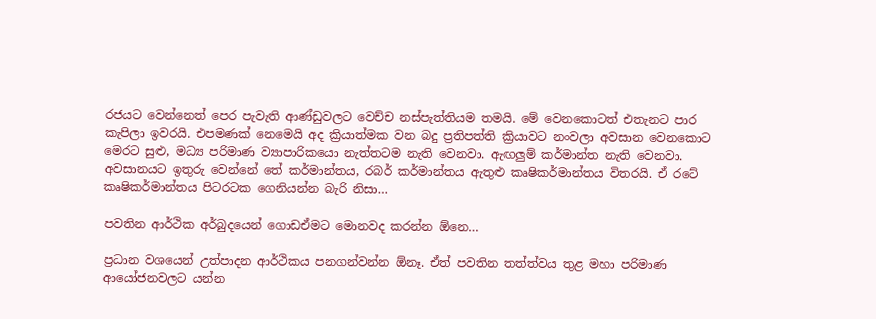රජයට වෙන්නෙත් පෙර පැවැති ආණ්ඩුවලට වෙච්ච නස්පැත්තියම තමයි. මේ වෙනකොටත් එතැනට පාර කැපිලා ඉවරයි. එපමණක් නෙමෙයි අද ක්‍රියාත්මක වන බදු ප්‍රතිපත්ති ක්‍රියාවට නංවලා අවසාන වෙනකොට මෙරට සුළු, මධ්‍ය පරිමාණ ව්‍යාපාරිකයො නැත්තටම නැති වෙනවා. ඇඟලුම් කර්මාන්ත නැති වෙනවා. අවසානයට ඉතුරු වෙන්නේ තේ කර්මාන්තය, රබර් කර්මාන්තය ඇතුළු කෘෂිකර්මාන්තය විතරයි. ඒ රටේ කෘෂිකර්මාන්තය පිටරටක ගෙනියන්න බැරි නිසා…

පවතින ආර්ථික අර්බුදයෙන් ගොඩඒමට මොනවද කරන්න ඕනෙ…

ප්‍රධාන වශයෙන් උත්පාදන ආර්ථිකය පනගන්වන්න ඕනෑ. ඒත් පවතින තත්ත්වය තුළ මහා පරිමාණ ආයෝජනවලට යන්න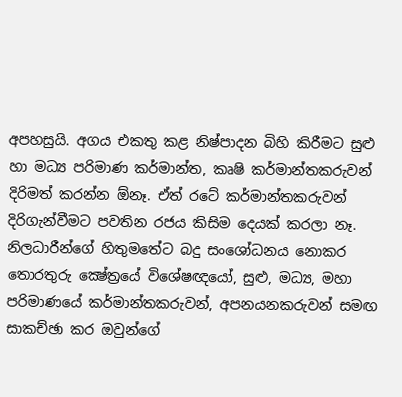අපහසුයි. අගය එකතු කළ නිෂ්පාදන බිහි කිරීමට සුළු හා මධ්‍ය පරිමාණ කර්මාන්ත, කෘෂි කර්මාන්තකරුවන් දිරිමත් කරන්න ඕනෑ. ඒත් රටේ කර්මාන්තකරුවන් දිරිගැන්වීමට පවතින රජය කිසිම දෙයක් කරලා නෑ. නිලධාරීන්ගේ හිතුමතේට බදු සංශෝධනය නොකර තොරතුරු ක්‍ෂේත්‍රයේ විශේෂඥයෝ, සුළු, මධ්‍ය, මහා පරිමාණයේ කර්මාන්තකරුවන්, අපනයනකරුවන් සමඟ සාකච්ඡා කර ඔවුන්ගේ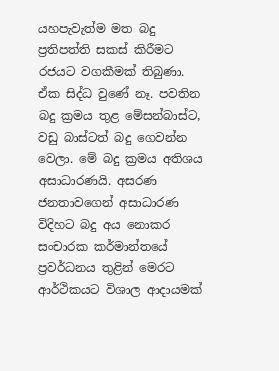යහපැවැත්ම මත බදු ප්‍රතිපත්ති සකස් කිරීමට රජයට වගකීමක් තිබුණා. ඒක සිද්ධ වුණේ නෑ. පවතින බදු ක්‍රමය තුළ මේසන්බාස්ට, වඩු බාස්ටත් බදු ගෙවන්න වෙලා. මේ බදු ක්‍රමය අතිශය අසාධාරණයි. අසරණ ජනතාවගෙන් අසාධාරණ විදිහට බදු අය නොකර සංචාරක කර්මාන්තයේ ප්‍රවර්ධනය තුළින් මෙරට ආර්ථිකයට විශාල ආදායමක්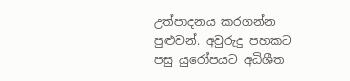උත්පාදනය කරගන්න පුළුවන්. අවුරුදු පහකට පසු යුරෝපයට අධිශීත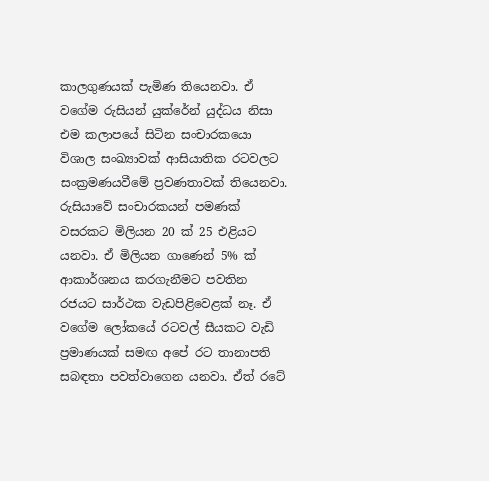කාලගුණයක් පැමිණ තියෙනවා. ඒ වගේම රුසියන් යුක්රේන් යුද්ධය නිසා එම කලාපයේ සිටින සංචාරකයො විශාල සංඛ්‍යාවක් ආසියාතික රටවලට සංක්‍රමණයවීමේ ප්‍රවණතාවක් තියෙනවා. රුසියාවේ සංචාරකයන් පමණක් වසරකට මිලියන 20 ක් 25 එළියට යනවා. ඒ මිලියන ගාණෙන් 5% ක් ආකාර්ශනය කරගැනීමට පවතින රජයට සාර්ථක වැඩපිළිවෙළක් නෑ. ඒ වගේම ලෝකයේ රටවල් සීයකට වැඩි ප්‍රමාණයක් සමඟ අපේ රට තානාපති සබඳතා පවත්වාගෙන යනවා. ඒත් රටේ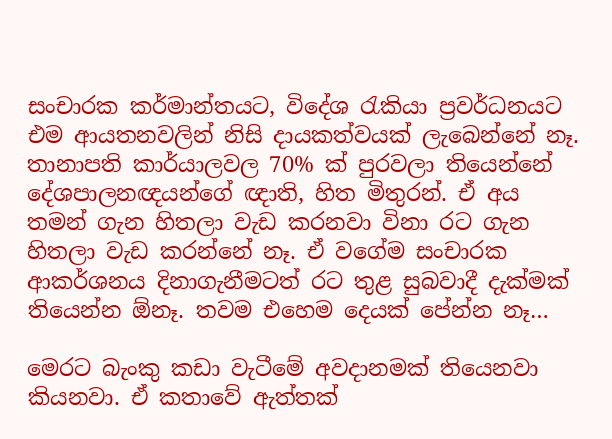සංචාරක කර්මාන්තයට, විදේශ රැකියා ප්‍රවර්ධනයට එම ආයතනවලින් නිසි දායකත්වයක් ලැබෙන්නේ නෑ. තානාපති කාර්යාලවල 70% ක් පුරවලා තියෙන්නේ දේශපාලනඥයන්ගේ ඥාති, හිත මිතුරන්. ඒ අය තමන් ගැන හිතලා වැඩ කරනවා විනා රට ගැන හිතලා වැඩ කරන්නේ නෑ. ඒ වගේම සංචාරක ආකර්ශනය දිනාගැනීමටත් රට තුළ සුබවාදී දැක්මක් තියෙන්න ඕනෑ. තවම එහෙම දෙයක් පේන්න නෑ…

මෙරට බැංකු කඩා වැටීමේ අවදානමක් තියෙනවා කියනවා. ඒ කතාවේ ඇත්තක්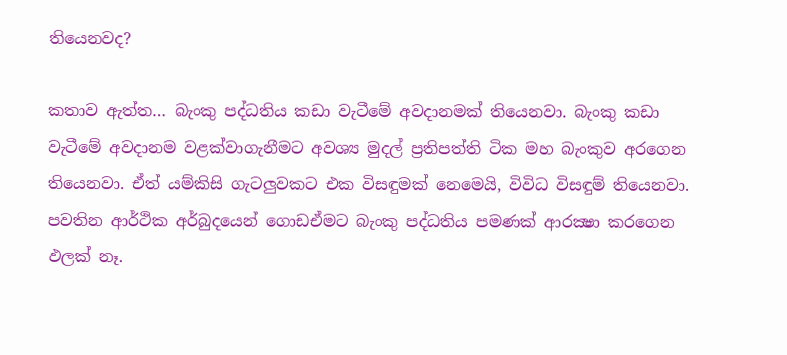තියෙනවද?

කතාව ඇත්ත… බැංකු පද්ධතිය කඩා වැටීමේ අවදානමක් තියෙනවා. බැංකු කඩා වැටීමේ අවදානම වළක්වාගැනීමට අවශ්‍ය මුදල් ප්‍රතිපත්ති ටික මහ බැංකුව අරගෙන තියෙනවා. ඒත් යම්කිසි ගැටලුවකට එක විසඳුමක් නෙමෙයි, විවිධ විසඳුම් තියෙනවා. පවතින ආර්ථික අර්බුදයෙන් ගොඩඒමට බැංකු පද්ධතිය පමණක් ආරක්‍ෂා කරගෙන ඵලක් නෑ.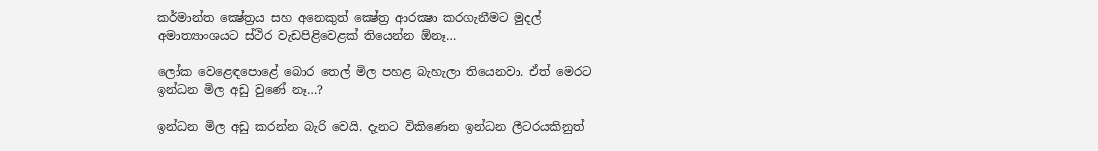කර්මාන්ත ක්‍ෂේත්‍රය සහ අනෙකුත් ක්‍ෂේත්‍ර ආරක්‍ෂා කරගැනීමට මුදල් අමාත්‍යාංශයට ස්ථිර වැඩපිළිවෙළක් තියෙන්න ඕනෑ…

ලෝක වෙළෙඳපොළේ බොර තෙල් මිල පහළ බැහැලා තියෙනවා. ඒත් මෙරට ඉන්ධන මිල අඩු වුණේ නෑ…?

ඉන්ධන මිල අඩු කරන්න බැරි වෙයි. දැනට විකිණෙන ඉන්ධන ලීටරයකිනුත්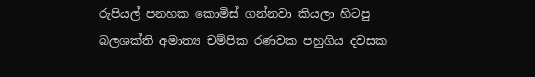රුපියල් පනහක කොමිස් ගන්නවා කියලා හිටපු බලශක්ති අමාත්‍ය චම්පික රණවක පහුගිය දවසක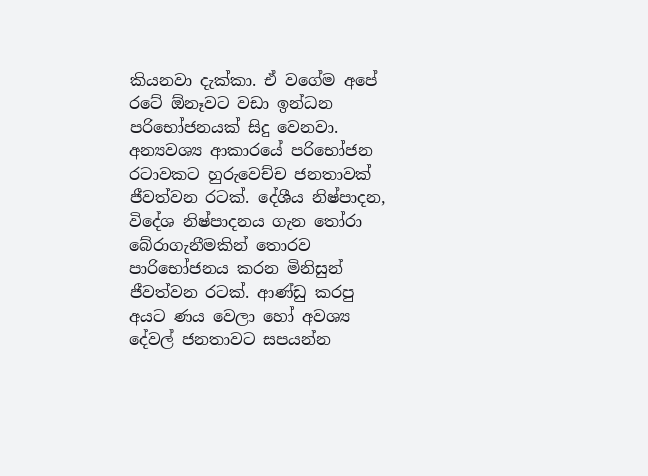කියනවා දැක්කා. ඒ වගේම අපේ රටේ ඕනෑවට වඩා ඉන්ධන පරිභෝජනයක් සිදු වෙනවා. අන්‍යවශ්‍ය ආකාරයේ පරිභෝජන රටාවකට හුරුවෙච්ච ජනතාවක් ජීවත්වන රටක්. දේශීය නිෂ්පාදන, විදේශ නිෂ්පාදනය ගැන තෝරා බේරාගැනීමකින් තොරව පාරිභෝජනය කරන මිනිසුන් ජීවත්වන රටක්. ආණ්ඩු කරපු අයට ණය වෙලා හෝ අවශ්‍ය දේවල් ජනතාවට සපයන්න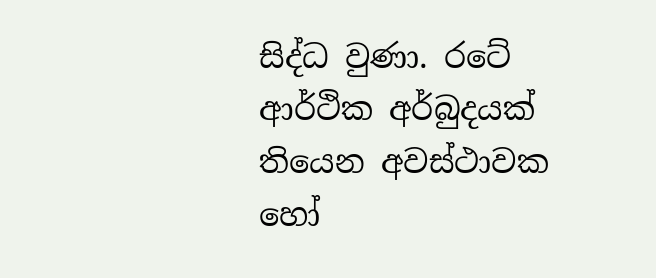සිද්ධ වුණා. රටේ ආර්ථික අර්බුදයක් තියෙන අවස්ථාවක හෝ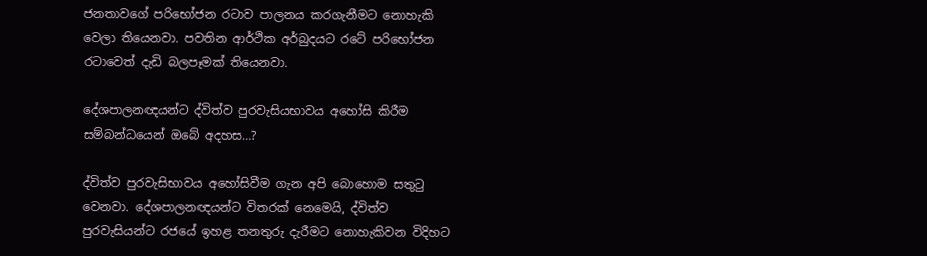ජනතාවගේ පරිභෝජන රටාව පාලනය කරගැනීමට නොහැකි වෙලා තියෙනවා. පවතින ආර්ථික අර්බුදයට රටේ පරිභෝජන රටාවෙත් දැඩි බලපෑමක් තියෙනවා.

දේශපාලනඥයන්ට ද්විත්ව පුරවැසියභාවය අහෝසි කිරීම සම්බන්ධයෙන් ඔබේ අදහස…?

ද්විත්ව පුරවැසිභාවය අහෝසිවීම ගැන අපි බොහොම සතුටු වෙනවා. දේශපාලනඥයන්ට විතරක් නෙමෙයි, ද්විත්ව පුරවැසියන්ට රජයේ ඉහළ තනතුරු දැරීමට නොහැකිවන විදිහට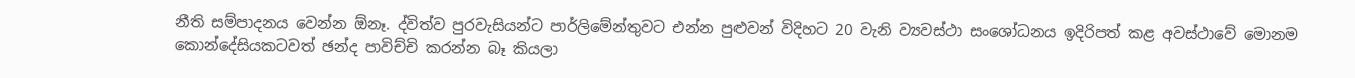නීති සම්පාදනය වෙන්න ඕනෑ. ද්විත්ව පුරවැසියන්ට පාර්ලිමේන්තුවට එන්න පුළුවන් විදිහට 20 වැනි ව්‍යවස්ථා සංශෝධනය ඉදිරිපත් කළ අවස්ථාවේ මොනම කොන්දේසියකටවත් ඡන්ද පාවිච්චි කරන්න බෑ කියලා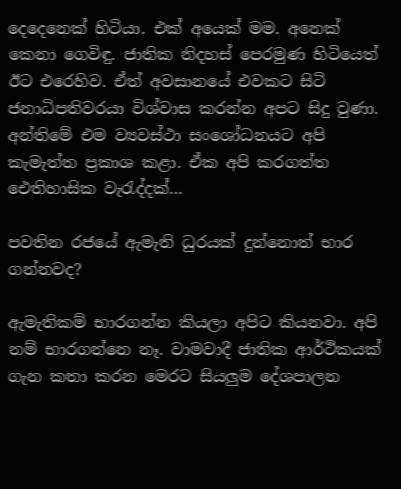දෙදෙනෙක් හිටියා. එක් අයෙක් මම. අනෙක් කෙනා ගෙවිඳු. ජාතික නිදහස් පෙරමුණ හිටියෙත් ඊට එරෙහිව. ඒත් අවසානයේ එවකට සිටි ජනාධිපතිවරයා විශ්වාස කරන්න අපට සිදු වුණා. අන්තිමේ එම ව්‍යවස්ථා සංශෝධනයට අපි කැමැත්ත ප්‍රකාශ කළා. ඒක අපි කරගත්ත ඓතිහාසික වැරැද්දක්…

පවතින රජයේ ඇමැති ධුරයක් දුන්නොත් භාර ගන්නවද?

ඇමැතිකම් භාරගන්න කියලා අපිට කියනවා. අපි නම් භාරගන්නෙ නෑ. වාමවාදී ජාතික ආර්ථිකයක් ගැන කතා කරන මෙරට සියලුම දේශපාලන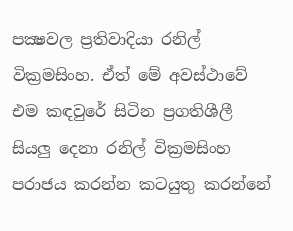පක්‍ෂවල ප්‍රතිවාදියා රනිල් වික්‍රමසිංහ. ඒත් මේ අවස්ථාවේ එම කඳවුරේ සිටින ප්‍රගතිශීලී සියලු දෙනා රනිල් වික්‍රමසිංහ පරාජය කරන්න කටයුතු කරන්නේ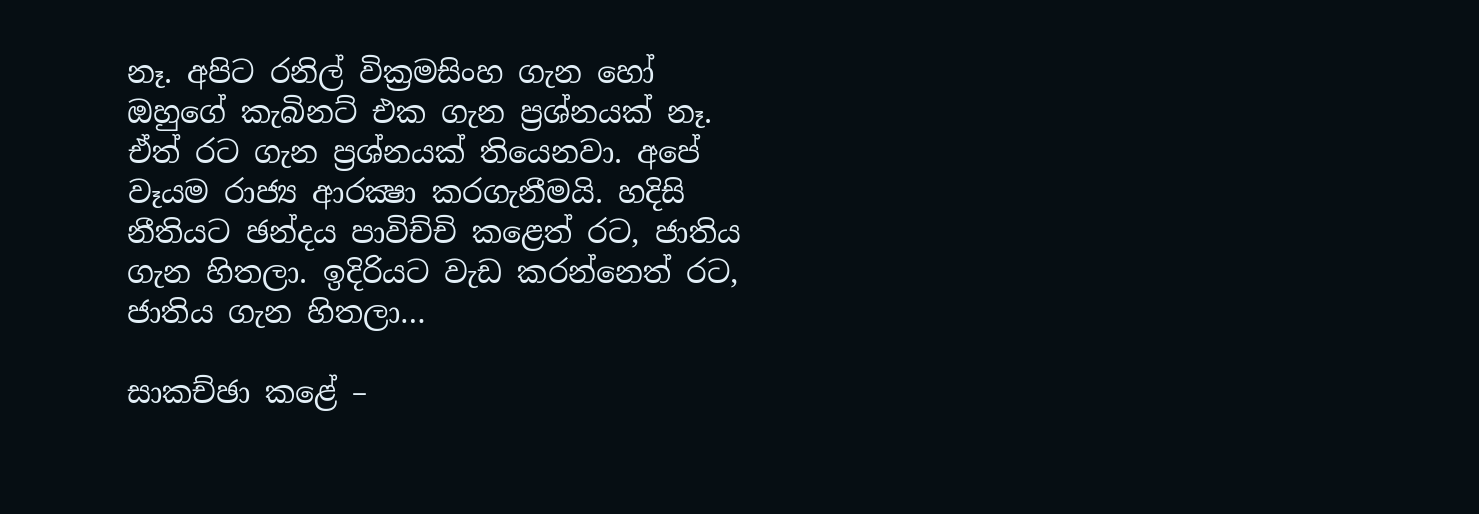නෑ. අපිට රනිල් වික්‍රමසිංහ ගැන හෝ ඔහුගේ කැබිනට් එක ගැන ප්‍රශ්නයක් නෑ. ඒත් රට ගැන ප්‍රශ්නයක් තියෙනවා. අපේ වෑයම රාජ්‍ය ආරක්‍ෂා කරගැනීමයි. හදිසි නීතියට ඡන්දය පාවිච්චි කළෙත් රට, ජාතිය ගැන හිතලා. ඉදිරියට වැඩ කරන්නෙත් රට, ජාතිය ගැන හිතලා…

සාකච්ඡා කළේ –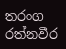තරංග රත්නවීර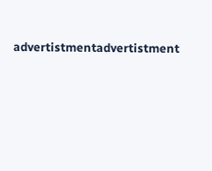advertistmentadvertistment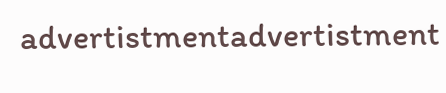advertistmentadvertistment